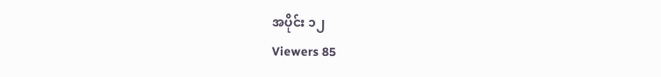အပိုင်း ၁၂
Viewers 85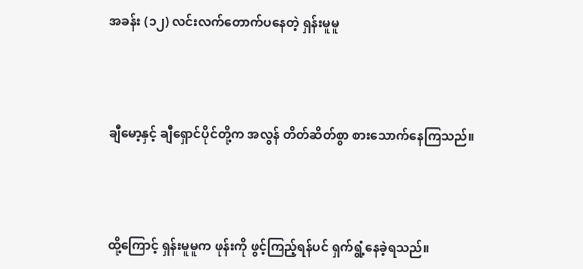အခန်း (၁၂) လင်းလက်တောက်ပနေတဲ့ ရှန်းမူမူ



ချီမော့နှင့် ချီရှောင်ပိုင်တို့က အလွန် တိတ်ဆိတ်စွာ စားသောက်နေကြသည်။



ထို့ကြောင့် ရှန်းမူမူက ဖုန်းကို ဖွင့်ကြည့်ရန်ပင် ရှက်ရွံ့နေခဲ့ရသည်။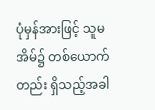ပုံမှန်အားဖြင့် သူမ အိမ်၌ တစ်ယောက်တည်း ရှိသည့်အခါ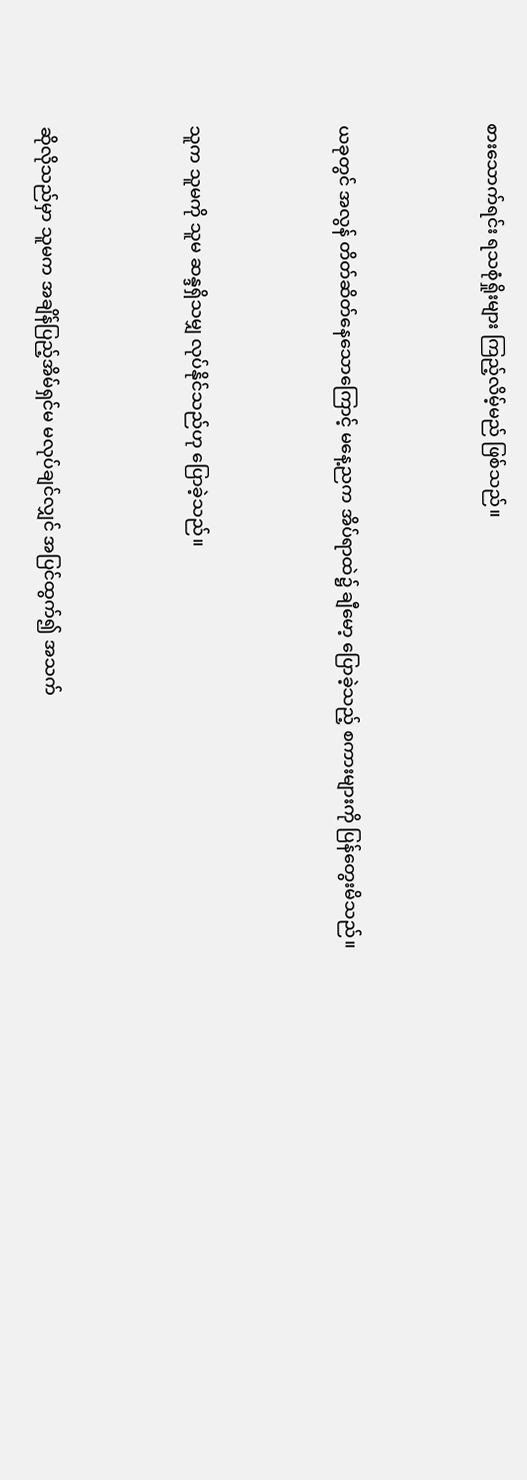စားသောက်ရင်း ရသစုံရှိုးများ ကြည့်လိမ့်မည် ဖြစ်သည်။



ယခုတွင် အလွန် တိတ်ဆိတ်နေသောကြောင့် မနေ့ညက အိပ်ရာထဲ၌ ချီမော့ ပြောခဲ့သည့် စကားများကို ပြန်တွေးမိသည်။



သူက သူမကို သူမ ဆန္ဒရှိသမျှ လုပ်နိုင်သည်ဟု ပြောခဲ့သည်။



ဆိုလိုသည်မှာ သူမက အချိန်ပြည့်အိမ်ရှင်မ မလုပ်ချင်လျှင် အပြင်ထွက်၍ အသက်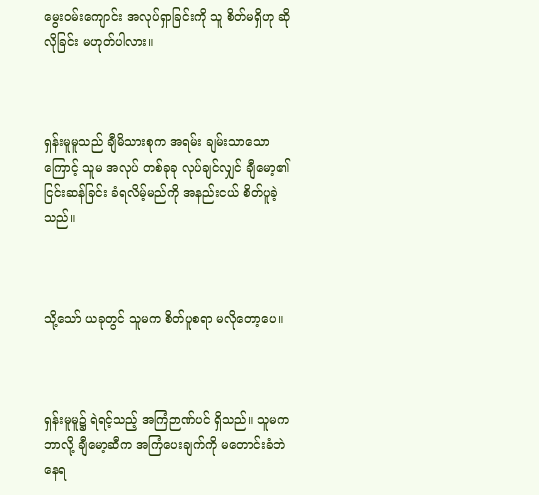မွေးဝမ်းကျောင်း အလုပ်ရှာခြင်းကို သူ စိတ်မရှိဟု ဆိုလိုခြင်း မဟုတ်ပါလား။



ရှန်းမူမူသည် ချီမိသားစုက အရမ်း ချမ်းသာသောကြောင့် သူမ အလုပ် တစ်ခုခု လုပ်ချင်လျှင် ချီမော့၏ ငြင်းဆန်ခြင်း ခံရလိမ့်မည်ကို အနည်းငယ် စိတ်ပူခဲ့သည်။



သို့သော် ယခုတွင် သူမက စိတ်ပူစရာ မလိုတော့ပေ။



ရှန်းမူမူ၌ ရဲရင့်သည့် အကြံဉာဏ်ပင် ရှိသည်။ သူမက ဘာလို့ ချီမော့ဆီက အကြံပေးချက်ကို မတောင်းခံဘဲ နေရ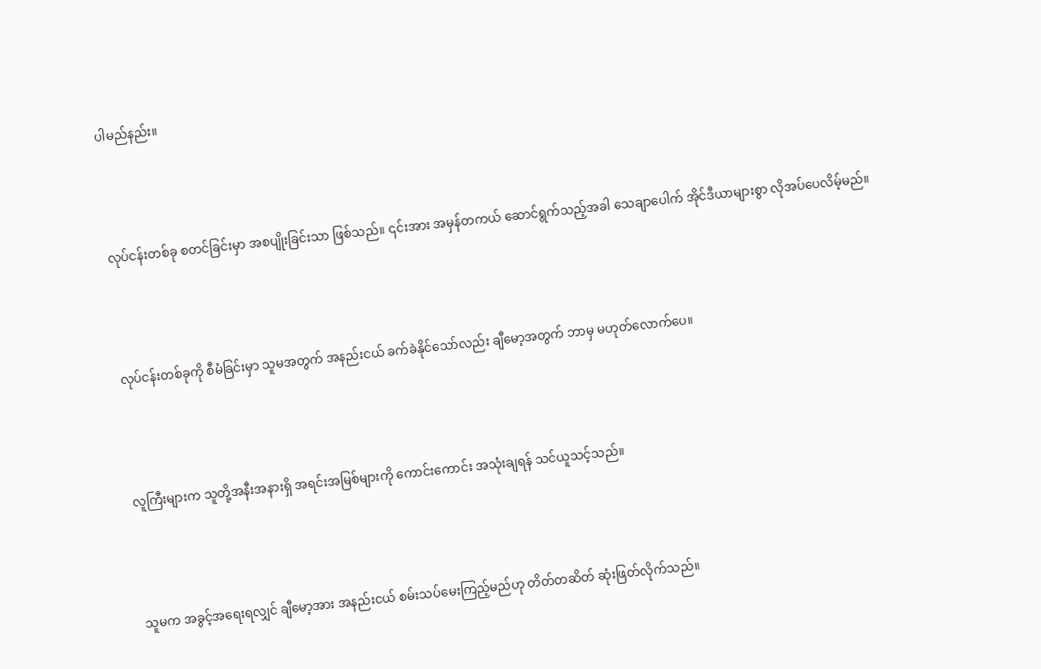ပါမည်နည်း။



လုပ်ငန်းတစ်ခု စတင်ခြင်းမှာ အစပျိုးခြင်းသာ ဖြစ်သည်။ ၎င်းအား အမှန်တကယ် ဆောင်ရွက်သည့်အခါ သေချာပေါက် အိုင်ဒီယာများစွာ လိုအပ်ပေလိမ့်မည်။



လုပ်ငန်းတစ်ခုကို စီမံခြင်းမှာ သူမအတွက် အနည်းငယ် ခက်ခဲနိုင်သော်လည်း ချီမော့အတွက် ဘာမှ မဟုတ်လောက်ပေ။



လူကြီးများက သူတို့အနီးအနားရှိ အရင်းအမြစ်များကို ကောင်းကောင်း အသုံးချရန် သင်ယူသင့်သည်။



သူမက အခွင့်အရေးရလျှင် ချီမော့အား အနည်းငယ် စမ်းသပ်မေးကြည့်မည်ဟု တိတ်တဆိတ် ဆုံးဖြတ်လိုက်သည်။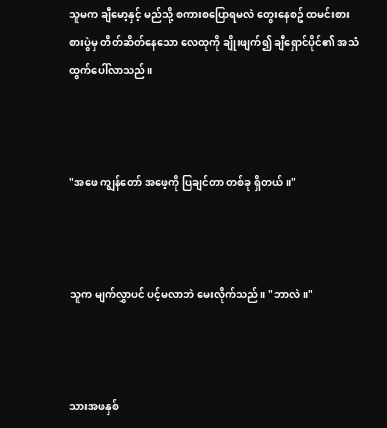သူမက ချီမော့နှင့် မည်သို့ စကားစပြောရမလဲ တွေးနေစဥ် ထမင်းစားစားပွဲမှ တိတ်ဆိတ်နေသော လေထုကို ချိုးဖျက်၍ ချီရှောင်ပိုင်၏ အသံ ထွက်ပေါ်လာသည်။



"အဖေ ကျွန်တော် အဖေ့ကို ပြချင်တာ တစ်ခု ရှိတယ်။"



သူက မျက်လွှာပင် ပင့်မလာဘဲ မေးလိုက်သည်။ "ဘာလဲ။"



သားအဖနှစ်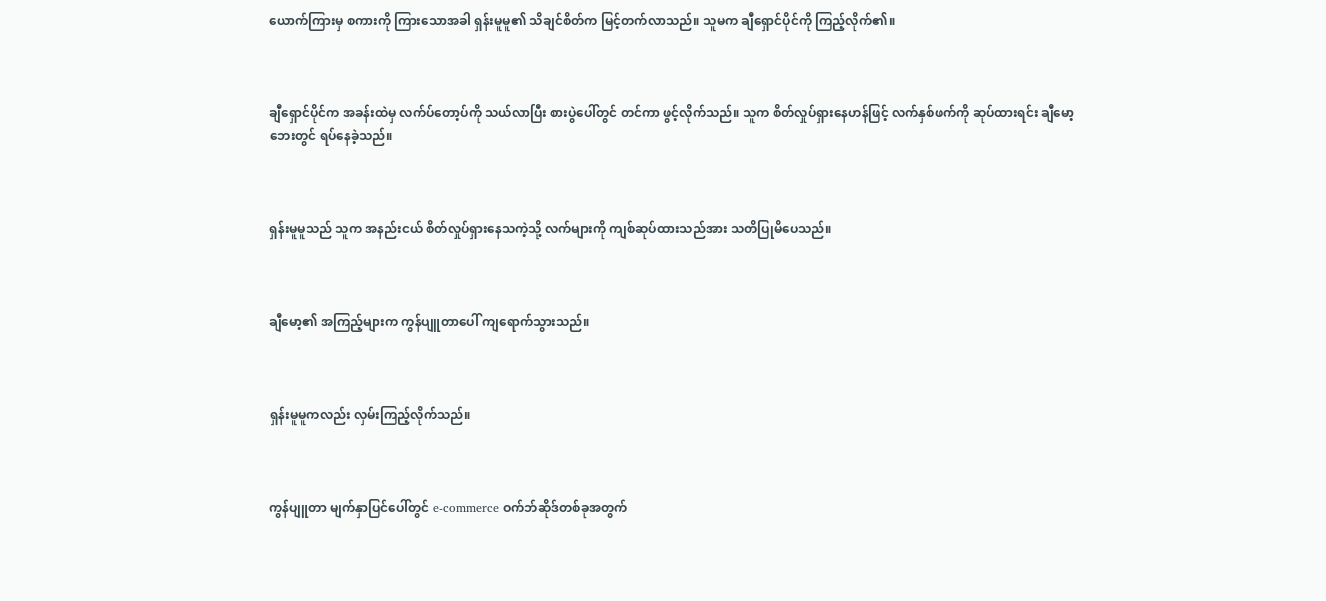ယောက်ကြားမှ စကားကို ကြားသောအခါ ရှန်းမူမူ၏ သိချင်စိတ်က မြင့်တက်လာသည်။ သူမက ချီရှောင်ပိုင်ကို ကြည့်လိုက်၏။



ချီရှောင်ပိုင်က အခန်းထဲမှ လက်ပ်တော့ပ်ကို သယ်လာပြီး စားပွဲပေါ်တွင် တင်ကာ ဖွင့်လိုက်သည်။ သူက စိတ်လှုပ်ရှားနေဟန်ဖြင့် လက်နှစ်ဖက်ကို ဆုပ်ထားရင်း ချီမော့ ဘေးတွင် ရပ်နေခဲ့သည်။



ရှန်းမူမူသည် သူက အနည်းငယ် စိတ်လှုပ်ရှားနေသကဲ့သို့ လက်များကို ကျစ်ဆုပ်ထားသည်အား သတိပြုမိပေသည်။



ချီမော့၏ အကြည့်များက ကွန်ပျူတာပေါ် ကျရောက်သွားသည်။



ရှန်းမူမူကလည်း လှမ်းကြည့်လိုက်သည်။



ကွန်ပျူတာ မျက်နှာပြင်ပေါ်တွင် e-commerce ဝက်ဘ်ဆိုဒ်တစ်ခုအတွက်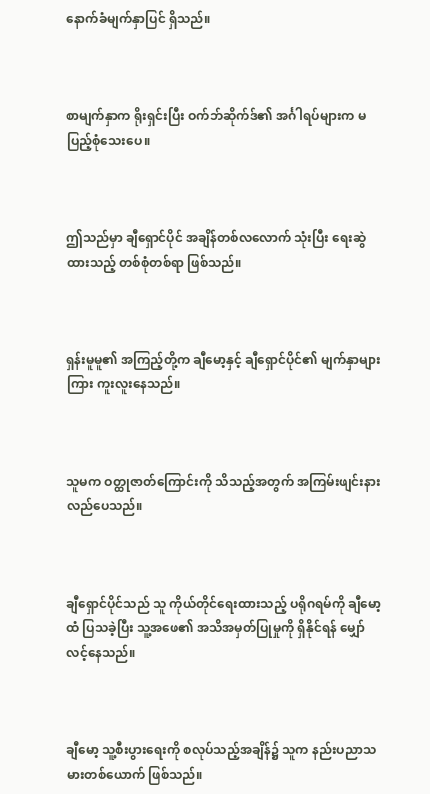နောက်ခံမျက်နှာပြင် ရှိသည်။



စာမျက်နှာက ရိုးရှင်းပြီး ဝက်ဘ်ဆိုက်ဒ်၏ အင်္ဂါရပ်များက မပြည့်စုံသေးပေ။



ဤသည်မှာ ချီရှောင်ပိုင် အချိန်တစ်လလောက် သုံးပြီး ရေးဆွဲထားသည့် တစ်စုံတစ်ရာ ဖြစ်သည်။



ရှန်းမူမူ၏ အကြည့်တို့က ချီမော့နှင့် ချီရှောင်ပိုင်၏ မျက်နှာများကြား ကူးလူးနေသည်။



သူမက ဝတ္ထုဇာတ်ကြောင်းကို သိသည့်အတွက် အကြမ်းဖျင်းနားလည်ပေသည်။



ချီရှောင်ပိုင်သည် သူ ကိုယ်တိုင်ရေးထားသည့် ပရိုဂရမ်ကို ချီမော့ထံ ပြသခဲ့ပြီး သူ့အဖေ၏ အသိအမှတ်ပြုမှုကို ရှိနိုင်ရန် မျှော်လင့်နေသည်။



ချီမော့ သူ့စီးပွားရေးကို စလုပ်သည့်အချိန်၌ သူက နည်းပညာသမားတစ်ယောက် ဖြစ်သည်။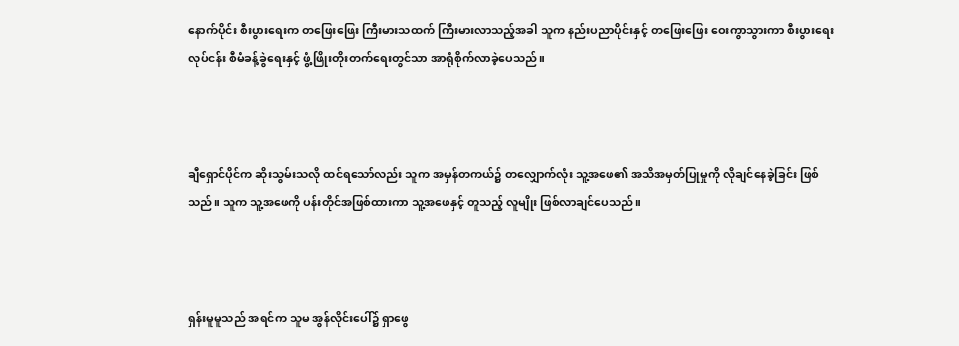နောက်ပိုင်း စီးပွားရေးက တဖြေးဖြေး ကြီးမားသထက် ကြီးမားလာသည့်အခါ သူက နည်းပညာပိုင်းနှင့် တဖြေးဖြေး ဝေးကွာသွားကာ စီးပွားရေးလုပ်ငန်း စီမံခန့်ခွဲရေးနှင့် ဖွံ့ဖြိုးတိုးတက်ရေးတွင်သာ အာရုံစိုက်လာခဲ့ပေသည်။



ချီရှောင်ပိုင်က ဆိုးသွမ်းသလို ထင်ရသော်လည်း သူက အမှန်တကယ်၌ တလျှောက်လုံး သူ့အဖေ၏ အသိအမှတ်ပြုမှုကို လိုချင်နေခဲ့ခြင်း ဖြစ်သည်။ သူက သူ့အဖေကို ပန်းတိုင်အဖြစ်ထားကာ သူ့အဖေနှင့် တူသည့် လူမျိုး ဖြစ်လာချင်ပေသည်။



ရှန်းမူမူသည် အရင်က သူမ အွန်လိုင်းပေါ်၌ ရှာဖွေ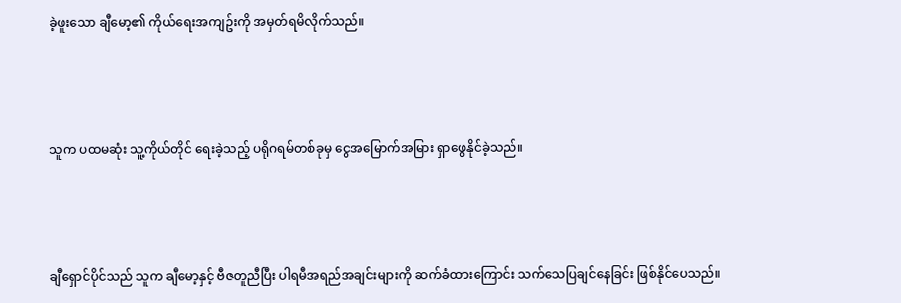ခဲ့ဖူးသော ချီမော့၏ ကိုယ်ရေးအကျဥ်းကို အမှတ်ရမိလိုက်သည်။



သူက ပထမဆုံး သူ့ကိုယ်တိုင် ရေးခဲ့သည့် ပရိုဂရမ်တစ်ခုမှ ငွေအမြောက်အမြား ရှာဖွေနိုင်ခဲ့သည်။



ချီရှောင်ပိုင်သည် သူက ချီမော့နှင့် ဗီဇတူညီပြီး ပါရမီအရည်အချင်းများကို ဆက်ခံထားကြောင်း သက်သေပြချင်နေခြင်း ဖြစ်နိုင်ပေသည်။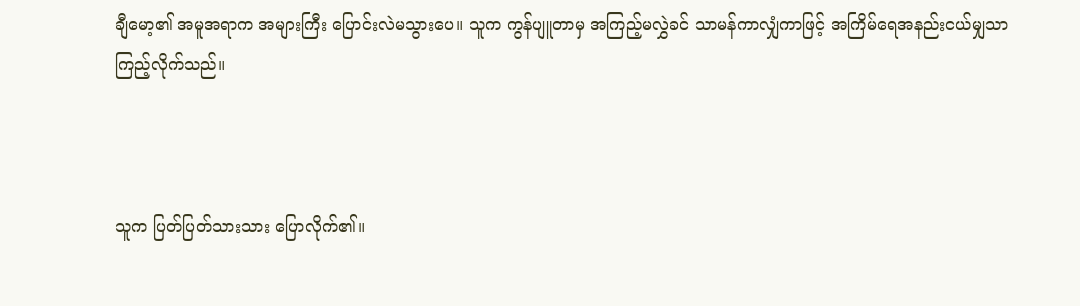ချီမော့၏ အမူအရာက အများကြီး ပြောင်းလဲမသွားပေ။ သူက ကွန်ပျူတာမှ အကြည့်မလွှဲခင် သာမန်ကာလျှံကာဖြင့် အကြိမ်ရေအနည်းငယ်မျှသာ ကြည့်လိုက်သည်။



သူက ပြတ်ပြတ်သားသား ပြောလိုက်၏။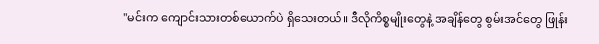"မင်းက ကျောင်းသားတစ်ယောက်ပဲ ရှိသေးတယ်။ ဒီလိုကိစ္စမျိုးတွေနဲ့ အချိန်တွေ စွမ်းအင်တွေ ဖြုန်း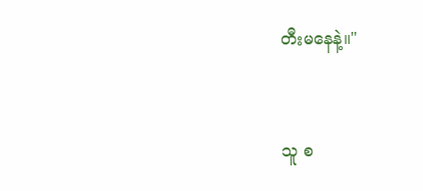တီးမနေနဲ့။"



သူ စ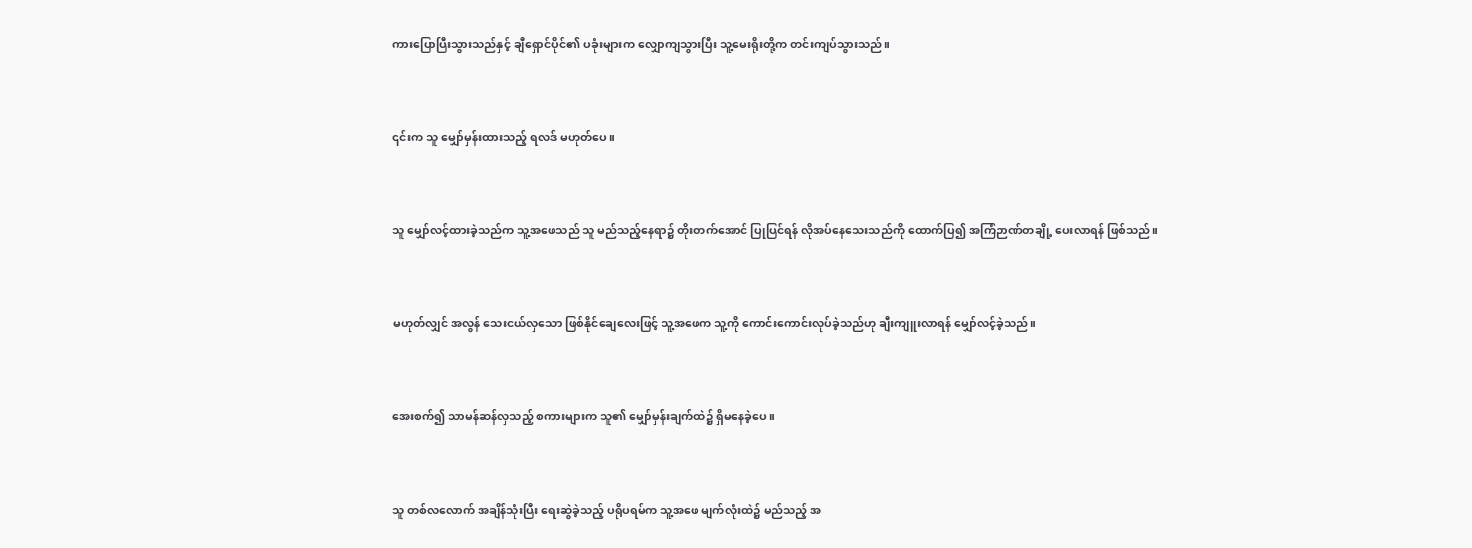ကားပြောပြီးသွားသည်နှင့် ချီရှောင်ပိုင်၏ ပခုံးများက လျှောကျသွားပြီး သူ့မေးရိုးတို့က တင်းကျပ်သွားသည်။



၎င်းက သူ မျှော်မှန်းထားသည့် ရလဒ် မဟုတ်ပေ။



သူ မျှော်လင့်ထားခဲ့သည်က သူ့အဖေသည် သူ မည်သည့်နေရာ၌ တိုးတက်အောင် ပြုပြင်ရန် လိုအပ်နေသေးသည်ကို ထောက်ပြ၍ အကြံဉာဏ်တချို့ ပေးလာရန် ဖြစ်သည်။



မဟုတ်လျှင် အလွန် သေးငယ်လှသော ဖြစ်နိုင်ချေလေးဖြင့် သူ့အဖေက သူ့ကို ကောင်းကောင်းလုပ်ခဲ့သည်ဟု ချီးကျူးလာရန် မျှော်လင့်ခဲ့သည်။



အေးစက်၍ သာမန်ဆန်လှသည့် စကားများက သူ၏ မျှော်မှန်းချက်ထဲ၌ ရှိမနေခဲ့ပေ။



သူ တစ်လလောက် အချိန်သုံးပြီး ရေးဆွဲခဲ့သည့် ပရိုပရမ်က သူ့အဖေ မျက်လုံးထဲ၌ မည်သည့် အ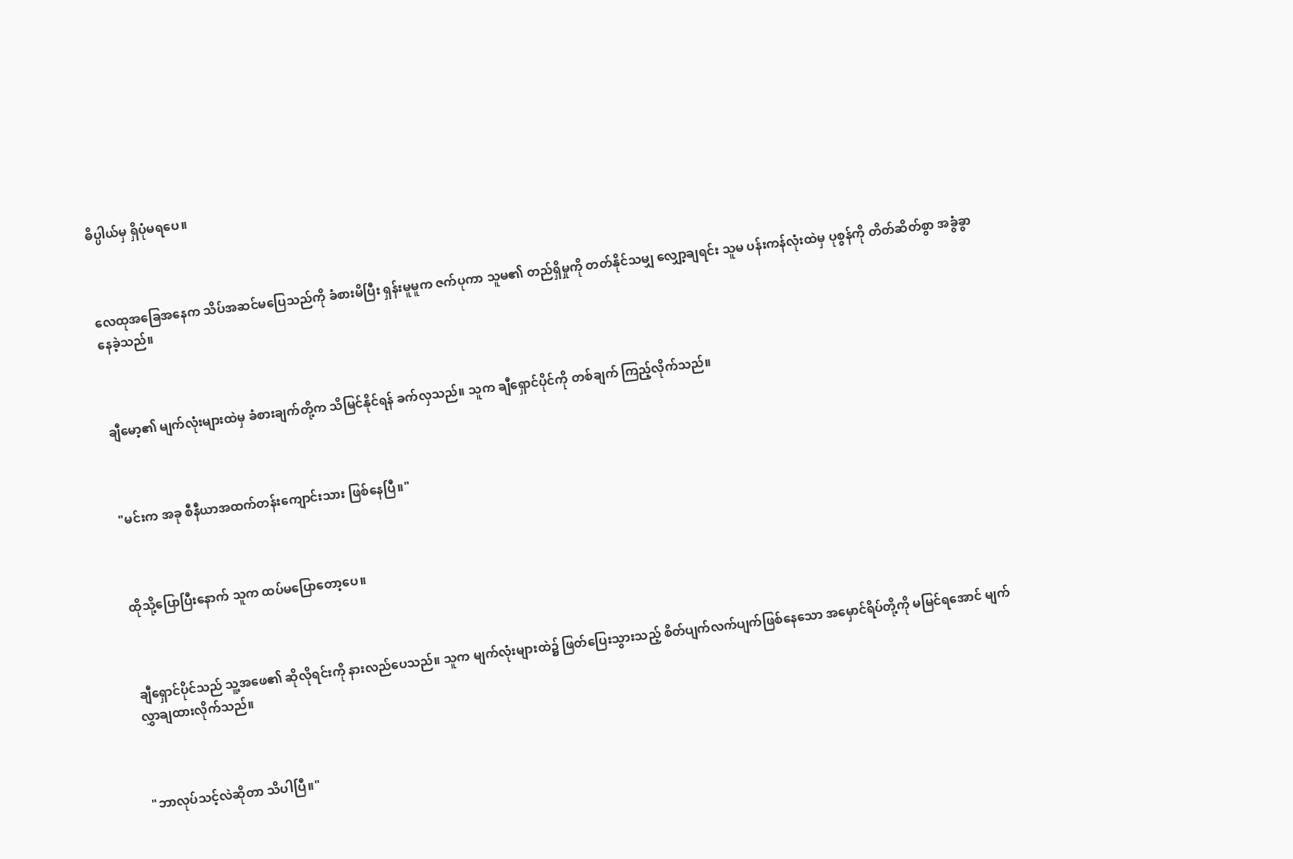ဓိပ္ပါယ်မှ ရှိပုံမရပေ။



လေထုအခြေအနေက သိပ်အဆင်မပြေသည်ကို ခံစားမိပြီး ရှန်းမူမူက ဇက်ပုကာ သူမ၏ တည်ရှိမှုကို တတ်နိုင်သမျှ လျှော့ချရင်း သူမ ပန်းကန်လုံးထဲမှ ပုစွန်ကို တိတ်ဆိတ်စွာ အခွံခွာနေခဲ့သည်။



ချီမော့၏ မျက်လုံးများထဲမှ ခံစားချက်တို့က သိမြင်နိုင်ရန် ခက်လှသည်။ သူက ချီရှောင်ပိုင်ကို တစ်ချက် ကြည့်လိုက်သည်။



"မင်းက အခု စီနီယာအထက်တန်းကျောင်းသား ဖြစ်နေပြီ။"



ထိုသို့ပြောပြီးနောက် သူက ထပ်မပြောတော့ပေ။



ချီရှောင်ပိုင်သည် သူ့အဖေ၏ ဆိုလိုရင်းကို နားလည်ပေသည်။ သူက မျက်လုံးများထဲ၌ ဖြတ်ပြေးသွားသည့် စိတ်ပျက်လက်ပျက်ဖြစ်နေသော အမှောင်ရိပ်တို့ကို မမြင်ရအောင် မျက်လွှာချထားလိုက်သည်။



"ဘာလုပ်သင့်လဲဆိုတာ သိပါပြီ။"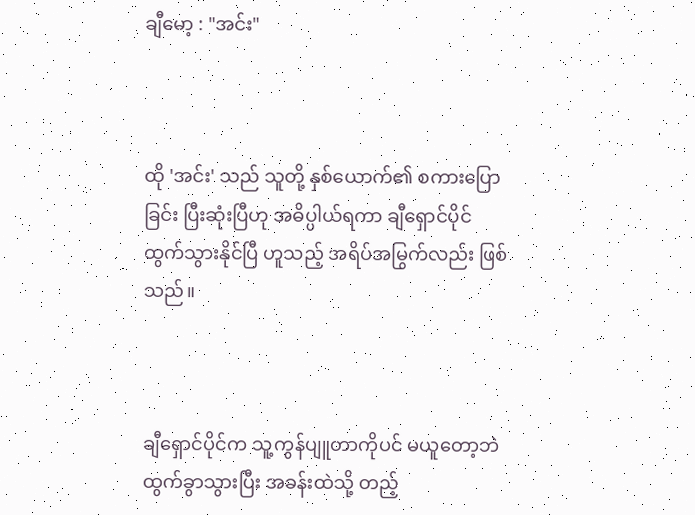ချီမော့ : "အင်း"



ထို 'အင်း' သည် သူတို့ နှစ်ယောက်၏ စကားပြောခြင်း ပြီးဆုံးပြီဟု အဓိပ္ပါယ်ရကာ ချီရှောင်ပိုင် ထွက်သွားနိုင်ပြီ ဟူသည့် အရိပ်အမြွက်လည်း ဖြစ်သည်။



ချီရှောင်ပိုင်က သူ့ကွန်ပျူတာကိုပင် မယူတော့ဘဲ ထွက်ခွာသွားပြီး အခန်းထဲသို့ တည့်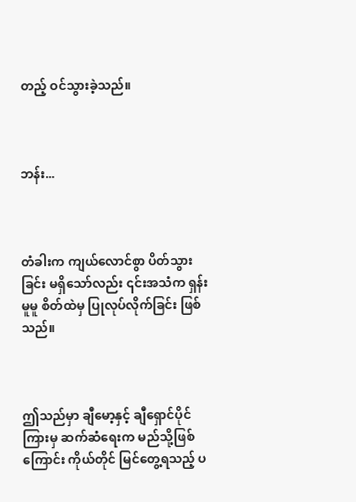တည့် ဝင်သွားခဲ့သည်။



ဘန်း...



တံခါးက ကျယ်လောင်စွာ ပိတ်သွားခြင်း မရှိသော်လည်း ၎င်းအသံက ရှန်းမူမူ စိတ်ထဲမှ ပြုလုပ်လိုက်ခြင်း ဖြစ်သည်။



ဤသည်မှာ ချီမော့နှင့် ချီရှောင်ပိုင်ကြားမှ ဆက်ဆံရေးက မည်သို့ဖြစ်ကြောင်း ကိုယ်တိုင် မြင်တွေ့ရသည့် ပ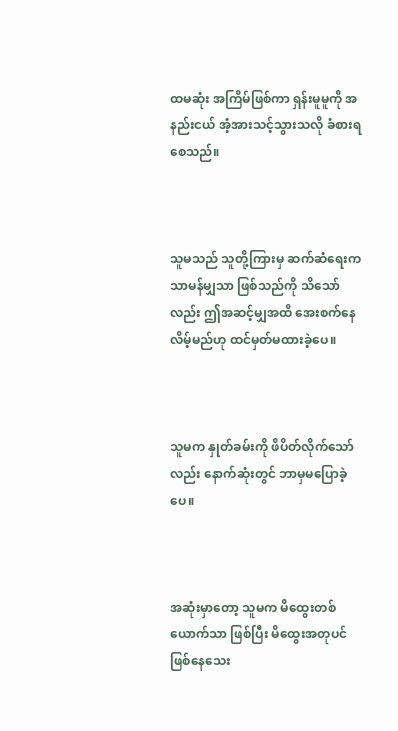ထမဆုံး အကြိမ်ဖြစ်ကာ ရှန်းမူမူကို အနည်းငယ် အံ့အားသင့်သွားသလို ခံစားရစေသည်။



သူမသည် သူတို့ကြားမှ ဆက်ဆံရေးက သာမန်မျှသာ ဖြစ်သည်ကို သိသော်လည်း ဤအဆင့်မျှအထိ အေးစက်နေလိမ့်မည်ဟု ထင်မှတ်မထားခဲ့ပေ။



သူမက နှုတ်ခမ်းကို ဖိပိတ်လိုက်သော်လည်း နောက်ဆုံးတွင် ဘာမှမပြောခဲ့ပေ။



အဆုံးမှာတော့ သူမက မိထွေးတစ်ယောက်သာ ဖြစ်ပြီး မိထွေးအတုပင် ဖြစ်နေသေး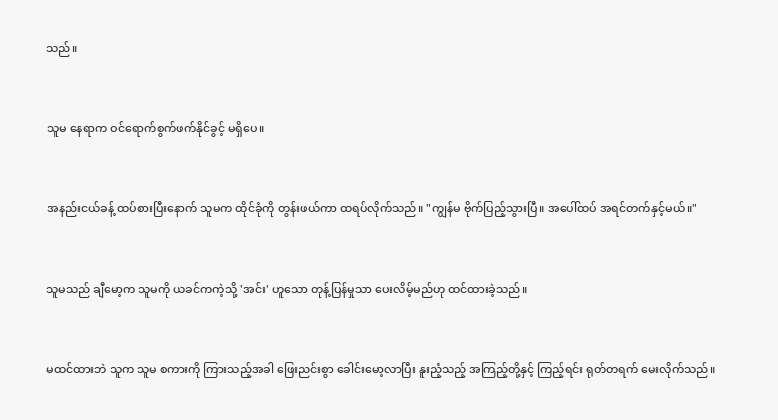သည်။



သူမ နေရာက ဝင်ရောက်စွက်ဖက်နိုင်ခွင့် မရှိပေ။



အနည်းငယ်ခန့် ထပ်စားပြီးနောက် သူမက ထိုင်ခုံကို တွန်းဖယ်ကာ ထရပ်လိုက်သည်။ "ကျွန်မ ဗိုက်ပြည့်သွားပြီ။ အပေါ်ထပ် အရင်တက်နှင့်မယ်။"



သူမသည် ချီမော့က သူမကို ယခင်ကကဲ့သို့ 'အင်း' ဟူသော တုန့်ပြန်မှုသာ ပေးလိမ့်မည်ဟု ထင်ထားခဲ့သည်။



မထင်ထားဘဲ သူက သူမ စကားကို ကြားသည့်အခါ ဖြေးညင်းစွာ ခေါင်းမော့လာပြီး နူးညံ့သည့် အကြည့်တို့နှင့် ကြည့်ရင်း ရုတ်တရက် မေးလိုက်သည်။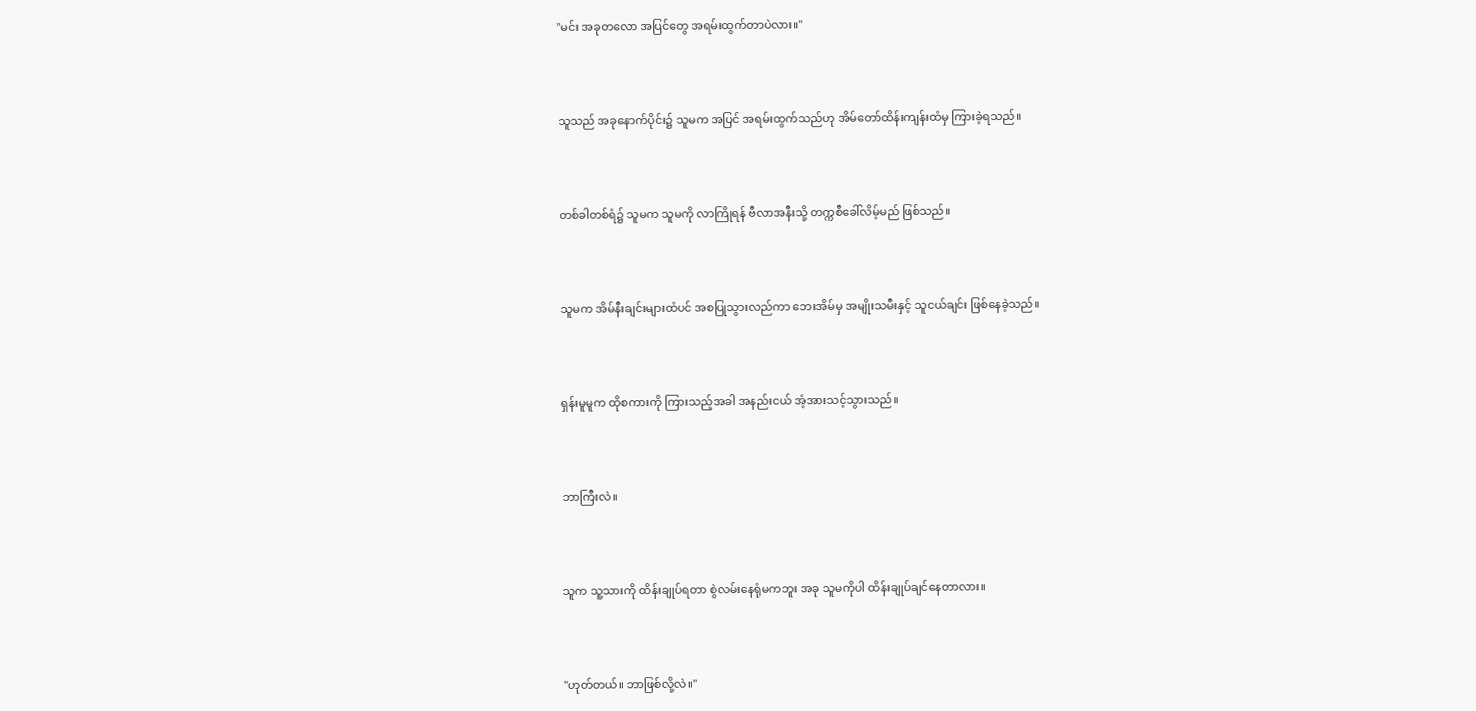"မင်း အခုတလော အပြင်တွေ အရမ်းထွက်တာပဲလား။"



သူသည် အခုနောက်ပိုင်း၌ သူမက အပြင် အရမ်းထွက်သည်ဟု အိမ်တော်ထိန်းကျန်းထံမှ ကြားခဲ့ရသည်။



တစ်ခါတစ်ရံ၌ သူမက သူမကို လာကြိုရန် ဗီလာအနီးသို့ တက္ကစီခေါ်လိမ့်မည် ဖြစ်သည်။



သူမက အိမ်နီးချင်းများထံပင် အစပြုသွားလည်ကာ ဘေးအိမ်မှ အမျိုးသမီးနှင့် သူငယ်ချင်း ဖြစ်နေခဲ့သည်။



ရှန်းမူမူက ထိုစကားကို ကြားသည့်အခါ အနည်းငယ် အံ့အားသင့်သွားသည်။



ဘာကြီးလဲ။



သူက သူ့သားကို ထိန်းချုပ်ရတာ စွဲလမ်းနေရုံမကဘူး အခု သူမကိုပါ ထိန်းချုပ်ချင်နေတာလား။



"ဟုတ်တယ်။ ဘာဖြစ်လို့လဲ။"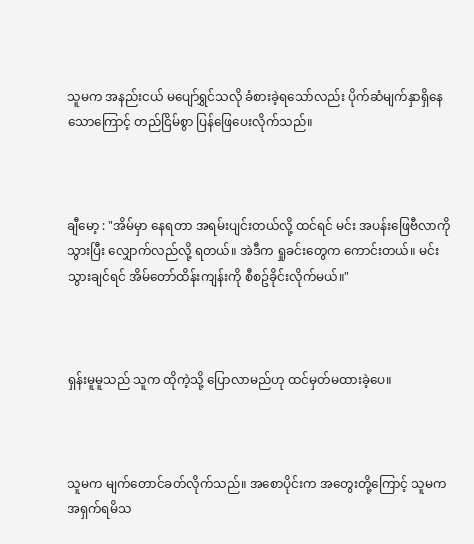သူမက အနည်းငယ် မပျော်ရွှင်သလို ခံစားခဲ့ရသော်လည်း ပိုက်ဆံမျက်နှာရှိနေသောကြောင့် တည်ငြိမ်စွာ ပြန်ဖြေပေးလိုက်သည်။



ချီမော့ : "အိမ်မှာ နေရတာ အရမ်းပျင်းတယ်လို့ ထင်ရင် မင်း အပန်းဖြေဗီလာကို သွားပြီး လျှောက်လည်လို့ ရတယ်။ အဲဒီက ရှုခင်းတွေက ကောင်းတယ်။ မင်း သွားချင်ရင် အိမ်တော်ထိန်းကျန်းကို စီစဥ်ခိုင်းလိုက်မယ်။"



ရှန်းမူမူသည် သူက ထိုကဲ့သို့ ပြောလာမည်ဟု ထင်မှတ်မထားခဲ့ပေ။



သူမက မျက်တောင်ခတ်လိုက်သည်။ အစောပိုင်းက အတွေးတို့ကြောင့် သူမက အရှက်ရမိသ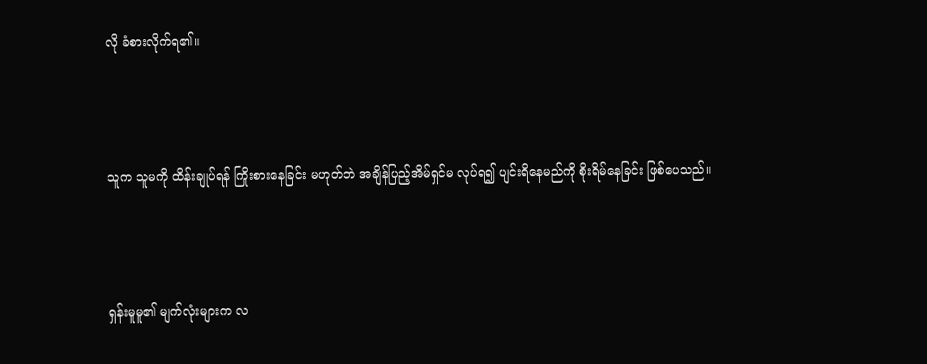လို ခံစားလိုက်ရ၏။



သူက သူမကို ထိန်းချုပ်ရန် ကြိုးစားနေခြင်း မဟုတ်ဘဲ အချိန်ပြည့်အိမ်ရှင်မ လုပ်ရ၍ ပျင်းရိနေမည်ကို စိုးရိမ်နေခြင်း ဖြစ်ပေသည်။



ရှန်းမူမူ၏ မျက်လုံးများက လ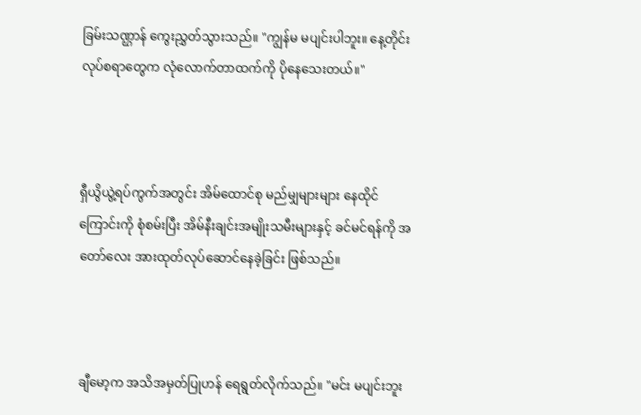ခြမ်းသဏ္ဌာန် ကွေးညွှတ်သွားသည်။ "ကျွန်မ မပျင်းပါဘူး။ နေ့တိုင်း လုပ်စရာတွေက လုံလောက်တာထက်ကို ပိုနေသေးတယ်။"



ရှီယွိယွဲ့ရပ်ကွက်အတွင်း အိမ်ထောင်စု မည်မျှများများ နေထိုင်ကြောင်းကို စုံစမ်းပြီး အိမ်နီးချင်းအမျိုးသမီးများနှင့် ခင်မင်ရန်ကို အတော်လေး အားထုတ်လုပ်ဆောင်နေခဲ့ခြင်း ဖြစ်သည်။



ချီမော့က အသိအမှတ်ပြုဟန် ရေရွတ်လိုက်သည်။ "မင်း မပျင်းဘူး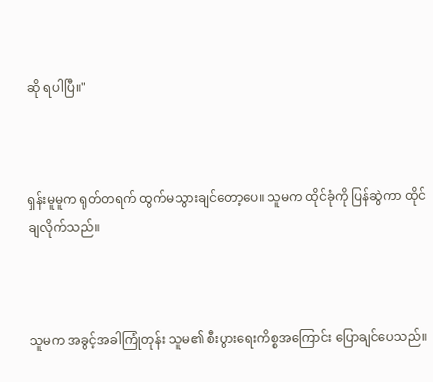ဆို ရပါပြီ။"



ရှန်းမူမူက ရုတ်တရက် ထွက်မသွားချင်တော့ပေ။ သူမက ထိုင်ခုံကို ပြန်ဆွဲကာ ထိုင်ချလိုက်သည်။



သူမက အခွင့်အခါကြုံတုန်း သူမ၏ စီးပွားရေးကိစ္စအကြောင်း ပြောချင်ပေသည်။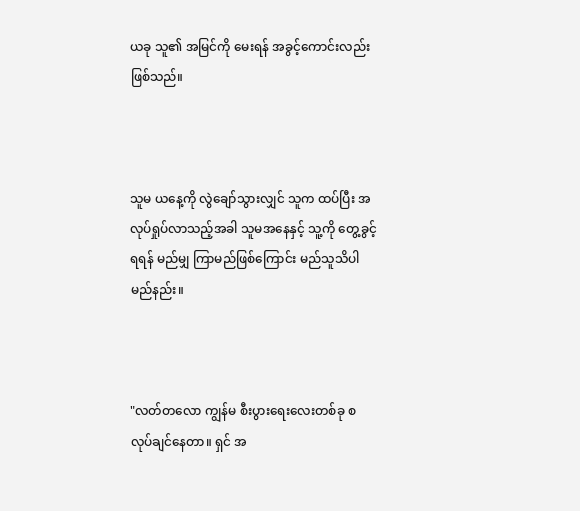ယခု သူ၏ အမြင်ကို မေးရန် အခွင့်ကောင်းလည်း ဖြစ်သည်။



သူမ ယနေ့ကို လွဲချော်သွားလျှင် သူက ထပ်ပြီး အလုပ်ရှုပ်လာသည့်အခါ သူမအနေနှင့် သူ့ကို တွေ့ခွင့်ရရန် မည်မျှ ကြာမည်ဖြစ်ကြောင်း မည်သူသိပါမည်နည်း။



"လတ်တလော ကျွန်မ စီးပွားရေးလေးတစ်ခု စလုပ်ချင်နေတာ။ ရှင် အ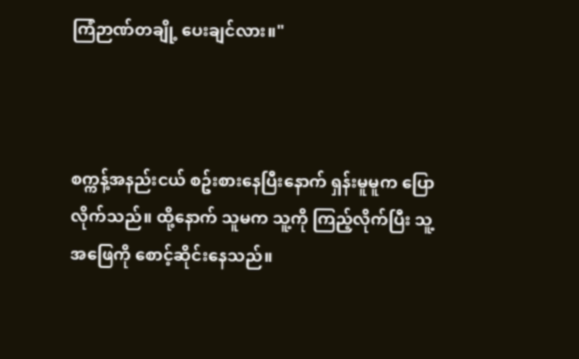ကြံဉာဏ်တချို့ ပေးချင်လား။"



စက္ကန့်အနည်းငယ် စဥ်းစားနေပြီးနောက် ရှန်းမူမူက ပြောလိုက်သည်။ ထို့နောက် သူမက သူ့ကို ကြည့်လိုက်ပြီး သူ့အဖြေကို စောင့်ဆိုင်းနေသည်။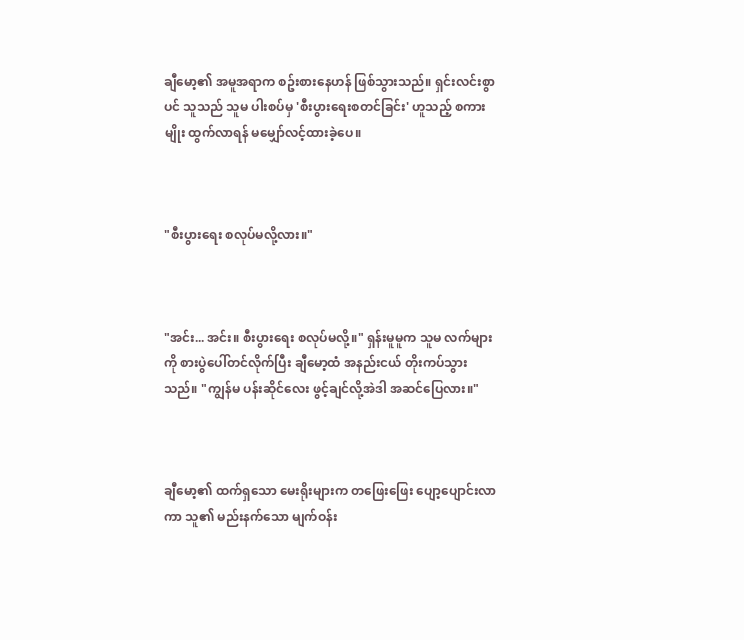ချီမော့၏ အမူအရာက စဥ်းစားနေဟန် ဖြစ်သွားသည်။ ရှင်းလင်းစွာပင် သူသည် သူမ ပါးစပ်မှ 'စီးပွားရေးစတင်ခြင်း' ဟူသည့် စကားမျိုး ထွက်လာရန် မမျှော်လင့်ထားခဲ့ပေ။



"စီးပွားရေး စလုပ်မလို့လား။"



"အင်း... အင်း။ စီးပွားရေး စလုပ်မလို့။" ရှန်းမူမူက သူမ လက်များကို စားပွဲပေါ်တင်လိုက်ပြီး ချီမော့ထံ အနည်းငယ် တိုးကပ်သွားသည်။ "ကျွန်မ ပန်းဆိုင်လေး ဖွင့်ချင်လို့အဲဒါ အဆင်ပြေလား။"



ချီမော့၏ ထက်ရှသော မေးရိုးများက တဖြေးဖြေး ပျော့ပျောင်းလာကာ သူ၏ မည်းနက်သော မျက်ဝန်း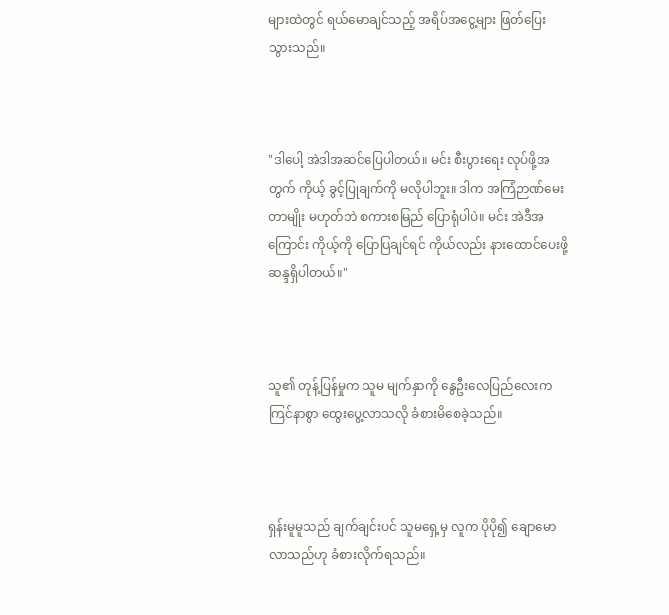များထဲတွင် ရယ်မောချင်သည့် အရိပ်အငွေ့များ ဖြတ်ပြေးသွားသည်။



"ဒါပေါ့ အဲဒါအဆင်ပြေပါတယ်။ မင်း စီးပွားရေး လုပ်ဖို့အတွက် ကိုယ့် ခွင့်ပြုချက်ကို မလိုပါဘူး။ ဒါက အကြံဉာဏ်မေးတာမျိုး မဟုတ်ဘဲ စကားစမြည် ပြောရုံပါပဲ။ မင်း အဲဒီအကြောင်း ကိုယ့်ကို ပြောပြချင်ရင် ကိုယ်လည်း နားထောင်ပေးဖို့ ဆန္ဒရှိပါတယ်။"



သူ၏ တုန့်ပြန်မှုက သူမ မျက်နှာကို နွေဦးလေပြည်လေးက ကြင်နာစွာ ထွေးပွေ့လာသလို ခံစားမိစေခဲ့သည်။



ရှန်းမူမူသည် ချက်ချင်းပင် သူမရှေ့မှ လူက ပိုပို၍ ချောမောလာသည်ဟု ခံစားလိုက်ရသည်။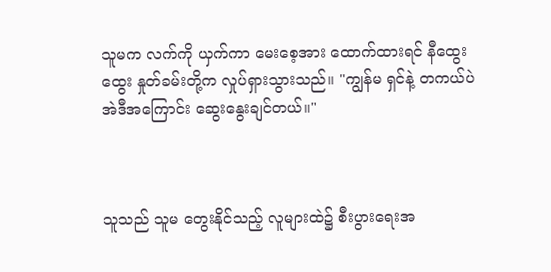သူမက လက်ကို ယှက်ကာ မေးစေ့အား ထောက်ထားရင် နီထွေးထွေး နှုတ်ခမ်းတို့က လှုပ်ရှားသွားသည်။ "ကျွန်မ ရှင်နဲ့ တကယ်ပဲ အဲဒီအကြောင်း ဆွေးနွေးချင်တယ်။"



သူသည် သူမ တွေးနိုင်သည့် လူများထဲ၌ စီးပွားရေးအ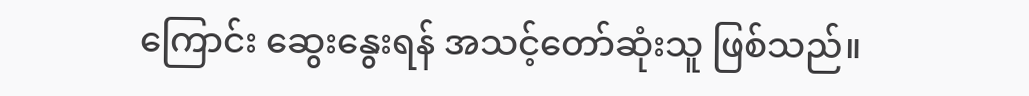ကြောင်း ဆွေးနွေးရန် အသင့်တော်ဆုံးသူ ဖြစ်သည်။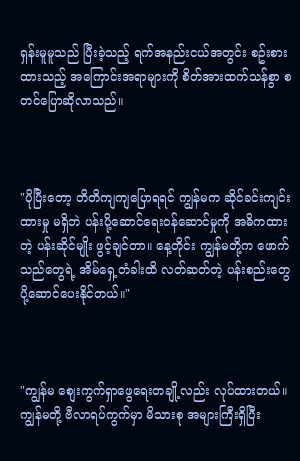ရှန်းမူမူသည် ပြီးခဲ့သည့် ရက်အနည်းငယ်အတွင်း စဥ်းစားထားသည့် အကြောင်းအရာများကို စိတ်အားထက်သန်စွာ စတင်ပြောဆိုလာသည်။



"ပိုပြီးတော့ တိတိကျကျပြောရရင် ကျွန်မက ဆိုင်ခင်းကျင်းထားမှု မရှိဘဲ ပန်းပို့ဆောင်ရေးဝန်ဆောင်မှုကို အဓိကထားတဲ့ ပန်းဆိုင်မျိုး ဖွင့်ချင်တာ။ နေ့တိုင်း ကျွန်မတို့က ဖောက်သည်တွေရဲ့ အိမ်ရှေ့တံခါးထိ လတ်ဆတ်တဲ့ ပန်းစည်းတွေ ပို့ဆောင်ပေးနိုင်တယ်။"



"ကျွန်မ စျေးကွက်ရှာဖွေရေးတချို့လည်း လုပ်ထားတယ်။ ကျွန်မတို့ ဗီလာရပ်ကွက်မှာ မိသားစု အများကြီးရှိပြီး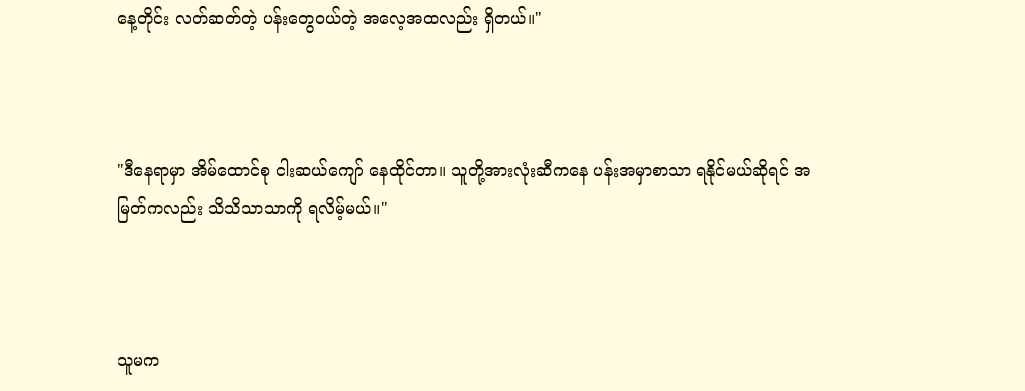နေ့တိုင်း လတ်ဆတ်တဲ့ ပန်းတွေဝယ်တဲ့ အလေ့အထလည်း ရှိတယ်။"



"ဒီနေရာမှာ အိမ်ထောင်စု ငါးဆယ်ကျော် နေထိုင်တာ။ သူတို့အားလုံးဆီကနေ ပန်းအမှာစာသာ ရနိုင်မယ်ဆိုရင် အမြတ်ကလည်း သိသိသာသာကို ရလိမ့်မယ်။"



သူမက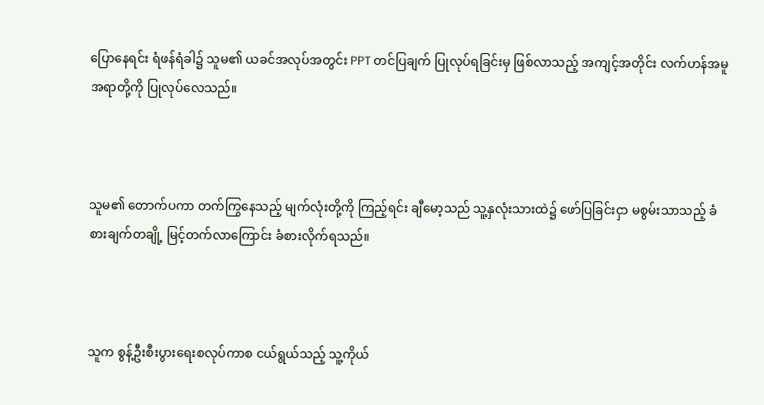ပြောနေရင်း ရံဖန်ရံခါ၌ သူမ၏ ယခင်အလုပ်အတွင်း PPT တင်ပြချက် ပြုလုပ်ရခြင်းမှ ဖြစ်လာသည့် အကျင့်အတိုင်း လက်ဟန်အမူအရာတို့ကို ပြုလုပ်လေသည်။



သူမ၏ တောက်ပကာ တက်ကြွနေသည့် မျက်လုံးတို့ကို ကြည့်ရင်း ချီမော့သည် သူ့နှလုံးသားထဲ၌ ဖော်ပြခြင်းငှာ မစွမ်းသာသည့် ခံစားချက်တချို့ မြင့်တက်လာကြောင်း ခံစားလိုက်ရသည်။



သူက စွန့်ဦးစီးပွားရေးစလုပ်ကာစ ငယ်ရွယ်သည့် သူ့ကိုယ်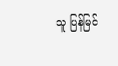သူ ပြန်မြင်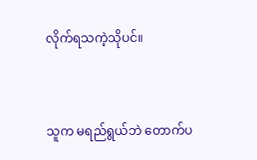လိုက်ရသကဲ့သိုပင်။



သူက မရည်ရွယ်ဘဲ တောက်ပ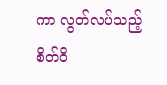ကာ လွတ်လပ်သည့် စိတ်ဝိ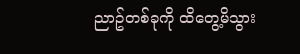ညာဥ်တစ်ခုကို ထိတွေ့မိသွား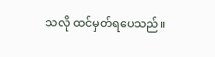သလို ထင်မှတ်ရပေသည်။